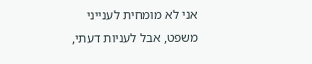אני לא מומחית לענייני משפט, אבל לעניות דעתי,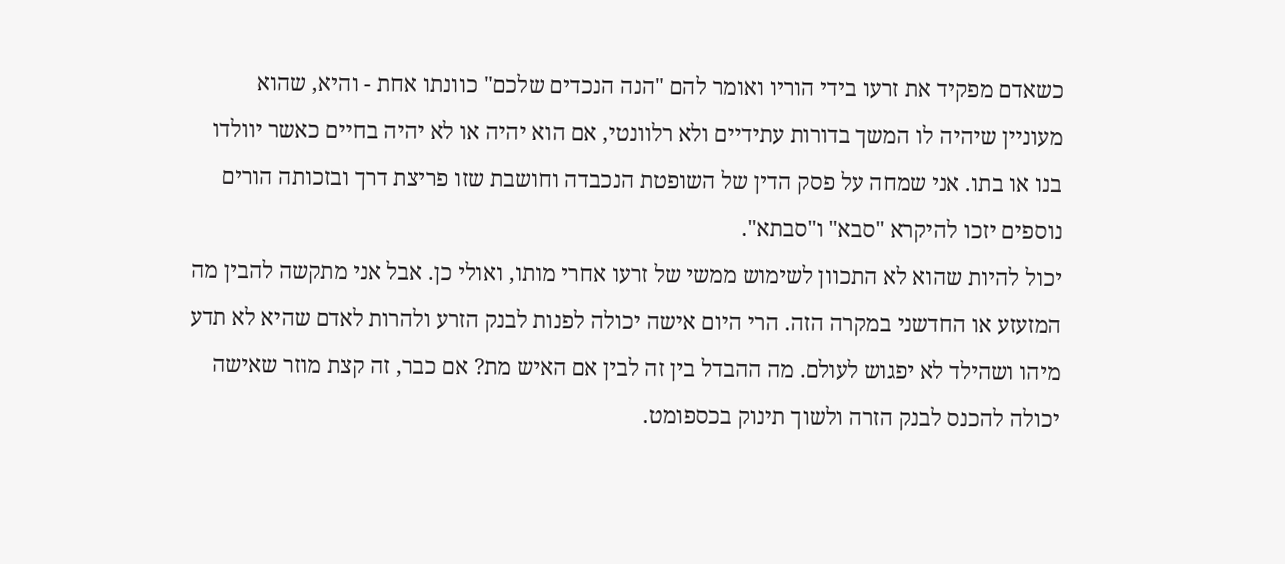כשאדם מפקיד את זרעו בידי הוריו ואומר להם "הנה הנכדים שלכם" כוונתו אחת - והיא, שהוא מעוניין שיהיה לו המשך בדורות עתידיים ולא רלוונטי, אם הוא יהיה או לא יהיה בחיים כאשר יוולדו בנו או בתו. אני שמחה על פסק הדין של השופטת הנכבדה וחושבת שזו פריצת דרך ובזכותה הורים נוספים יזכו להיקרא "סבא" ו"סבתא".
יכול להיות שהוא לא התכוון לשימוש ממשי של זרעו אחרי מותו, ואולי כן. אבל אני מתקשה להבין מה המזעזע או החדשני במקרה הזה. הרי היום אישה יכולה לפנות לבנק הזרע ולהרות לאדם שהיא לא תדע מיהו ושהילד לא יפגוש לעולם. מה ההבדל בין זה לבין אם האיש מת? אם כבר, זה קצת מוזר שאישה יכולה להכנס לבנק הזרה ולשוך תינוק בכספומט.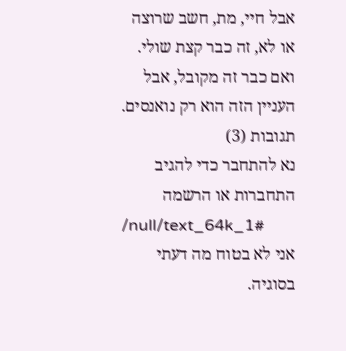אבל חיי, מת, חשב שרוצה או לא, זה כבר קצת שולי. ואם כבר זה מקובל, אבל העניין הזה הוא רק נואנסים.
תגובות (3)
נא להתחבר כדי להגיב
התחברות או הרשמה
/null/text_64k_1#
אני לא בטוח מה דעתי בסוגיה.